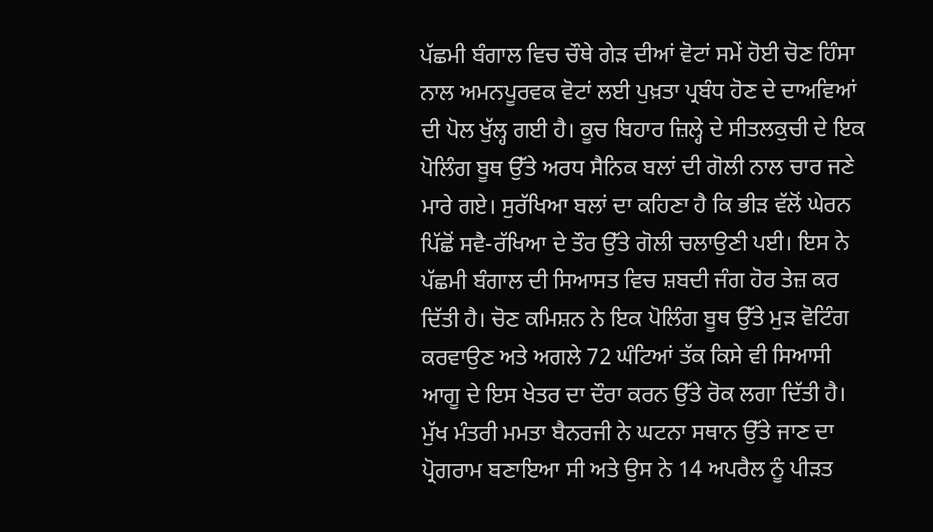ਪੱਛਮੀ ਬੰਗਾਲ ਵਿਚ ਚੌਥੇ ਗੇੜ ਦੀਆਂ ਵੋਟਾਂ ਸਮੇਂ ਹੋਈ ਚੋਣ ਹਿੰਸਾ ਨਾਲ ਅਮਨਪੂਰਵਕ ਵੋਟਾਂ ਲਈ ਪੁਖ਼ਤਾ ਪ੍ਰਬੰਧ ਹੋਣ ਦੇ ਦਾਅਵਿਆਂ ਦੀ ਪੋਲ ਖੁੱਲ੍ਹ ਗਈ ਹੈ। ਕੂਚ ਬਿਹਾਰ ਜ਼ਿਲ੍ਹੇ ਦੇ ਸੀਤਲਕੁਚੀ ਦੇ ਇਕ ਪੋਲਿੰਗ ਬੂਥ ਉੱਤੇ ਅਰਧ ਸੈਨਿਕ ਬਲਾਂ ਦੀ ਗੋਲੀ ਨਾਲ ਚਾਰ ਜਣੇ ਮਾਰੇ ਗਏ। ਸੁਰੱਖਿਆ ਬਲਾਂ ਦਾ ਕਹਿਣਾ ਹੈ ਕਿ ਭੀੜ ਵੱਲੋਂ ਘੇਰਨ ਪਿੱਛੋਂ ਸਵੈ-ਰੱਖਿਆ ਦੇ ਤੌਰ ਉੱਤੇ ਗੋਲੀ ਚਲਾਉਣੀ ਪਈ। ਇਸ ਨੇ ਪੱਛਮੀ ਬੰਗਾਲ ਦੀ ਸਿਆਸਤ ਵਿਚ ਸ਼ਬਦੀ ਜੰਗ ਹੋਰ ਤੇਜ਼ ਕਰ ਦਿੱਤੀ ਹੈ। ਚੋਣ ਕਮਿਸ਼ਨ ਨੇ ਇਕ ਪੋਲਿੰਗ ਬੂਥ ਉੱਤੇ ਮੁੜ ਵੋਟਿੰਗ ਕਰਵਾਉਣ ਅਤੇ ਅਗਲੇ 72 ਘੰਟਿਆਂ ਤੱਕ ਕਿਸੇ ਵੀ ਸਿਆਸੀ ਆਗੂ ਦੇ ਇਸ ਖੇਤਰ ਦਾ ਦੌਰਾ ਕਰਨ ਉੱਤੇ ਰੋਕ ਲਗਾ ਦਿੱਤੀ ਹੈ। ਮੁੱਖ ਮੰਤਰੀ ਮਮਤਾ ਬੈਨਰਜੀ ਨੇ ਘਟਨਾ ਸਥਾਨ ਉੱਤੇ ਜਾਣ ਦਾ ਪ੍ਰੋਗਰਾਮ ਬਣਾਇਆ ਸੀ ਅਤੇ ਉਸ ਨੇ 14 ਅਪਰੈਲ ਨੂੰ ਪੀੜਤ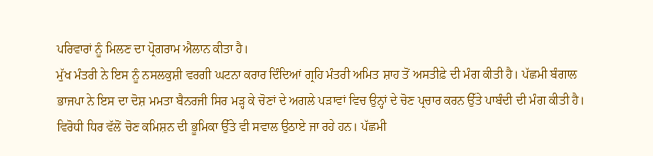ਪਰਿਵਾਰਾਂ ਨੂੰ ਮਿਲਣ ਦਾ ਪ੍ਰੋਗਰਾਮ ਐਲਾਨ ਕੀਤਾ ਹੈ।
ਮੁੱਖ ਮੰਤਰੀ ਨੇ ਇਸ ਨੂੰ ਨਸਲਕੁਸ਼ੀ ਵਰਗੀ ਘਟਨਾ ਕਰਾਰ ਦਿੰਦਿਆਂ ਗ੍ਰਹਿ ਮੰਤਰੀ ਅਮਿਤ ਸ਼ਾਹ ਤੋਂ ਅਸਤੀਫ਼ੇ ਦੀ ਮੰਗ ਕੀਤੀ ਹੈ। ਪੱਛਮੀ ਬੰਗਾਲ ਭਾਜਪਾ ਨੇ ਇਸ ਦਾ ਦੋਸ਼ ਮਮਤਾ ਬੈਨਰਜੀ ਸਿਰ ਮੜ੍ਹ ਕੇ ਚੋਣਾਂ ਦੇ ਅਗਲੇ ਪੜਾਵਾਂ ਵਿਚ ਉਨ੍ਹਾਂ ਦੇ ਚੋਣ ਪ੍ਰਚਾਰ ਕਰਨ ਉੱਤੇ ਪਾਬੰਦੀ ਦੀ ਮੰਗ ਕੀਤੀ ਹੈ। ਵਿਰੋਧੀ ਧਿਰ ਵੱਲੋਂ ਚੋਣ ਕਮਿਸ਼ਨ ਦੀ ਭੂਮਿਕਾ ਉੱਤੇ ਵੀ ਸਵਾਲ ਉਠਾਏ ਜਾ ਰਹੇ ਹਨ। ਪੱਛਮੀ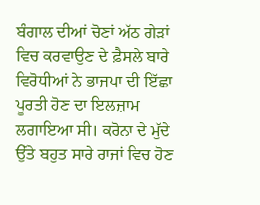ਬੰਗਾਲ ਦੀਆਂ ਚੋਣਾਂ ਅੱਠ ਗੇੜਾਂ ਵਿਚ ਕਰਵਾਉਣ ਦੇ ਫ਼ੈਸਲੇ ਬਾਰੇ ਵਿਰੋਧੀਆਂ ਨੇ ਭਾਜਪਾ ਦੀ ਇੱਛਾ ਪੂਰਤੀ ਹੋਣ ਦਾ ਇਲਜ਼ਾਮ ਲਗਾਇਆ ਸੀ। ਕਰੋਨਾ ਦੇ ਮੁੱਦੇ ਉੱਤੇ ਬਹੁਤ ਸਾਰੇ ਰਾਜਾਂ ਵਿਚ ਹੋਣ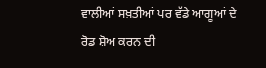ਵਾਲੀਆਂ ਸਖ਼ਤੀਆਂ ਪਰ ਵੱਡੇ ਆਗੂਆਂ ਦੇ ਰੋਡ ਸ਼ੋਅ ਕਰਨ ਦੀ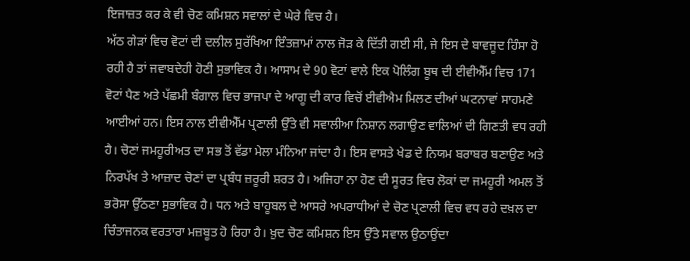ਇਜਾਜ਼ਤ ਕਰ ਕੇ ਵੀ ਚੋਣ ਕਮਿਸ਼ਨ ਸਵਾਲਾਂ ਦੇ ਘੇਰੇ ਵਿਚ ਹੈ।
ਅੱਠ ਗੇੜਾਂ ਵਿਚ ਵੋਟਾਂ ਦੀ ਦਲੀਲ ਸੁਰੱਖਿਆ ਇੰਤਜ਼ਾਮਾਂ ਨਾਲ ਜੋੜ ਕੇ ਦਿੱਤੀ ਗਈ ਸੀ, ਜੇ ਇਸ ਦੇ ਬਾਵਜੂਦ ਹਿੰਸਾ ਹੋ ਰਹੀ ਹੈ ਤਾਂ ਜਵਾਬਦੇਹੀ ਹੋਣੀ ਸੁਭਾਵਿਕ ਹੈ। ਆਸਾਮ ਦੇ 90 ਵੋਟਾਂ ਵਾਲੇ ਇਕ ਪੋਲਿੰਗ ਬੂਥ ਦੀ ਈਵੀਐੱਮ ਵਿਚ 171 ਵੋਟਾਂ ਪੈਣ ਅਤੇ ਪੱਛਮੀ ਬੰਗਾਲ ਵਿਚ ਭਾਜਪਾ ਦੇ ਆਗੂ ਦੀ ਕਾਰ ਵਿਚੋਂ ਈਵੀਐਮ ਮਿਲਣ ਦੀਆਂ ਘਟਨਾਵਾਂ ਸਾਹਮਣੇ ਆਈਆਂ ਹਨ। ਇਸ ਨਾਲ ਈਵੀਐੱਮ ਪ੍ਰਣਾਲੀ ਉੱਤੇ ਵੀ ਸਵਾਲੀਆ ਨਿਸ਼ਾਨ ਲਗਾਉਣ ਵਾਲਿਆਂ ਦੀ ਗਿਣਤੀ ਵਧ ਰਹੀ ਹੈ। ਚੋਣਾਂ ਜਮਹੂਰੀਅਤ ਦਾ ਸਭ ਤੋਂ ਵੱਡਾ ਮੇਲਾ ਮੰਨਿਆ ਜਾਂਦਾ ਹੈ। ਇਸ ਵਾਸਤੇ ਖੇਡ ਦੇ ਨਿਯਮ ਬਰਾਬਰ ਬਣਾਉਣ ਅਤੇ ਨਿਰਪੱਖ ਤੇ ਆਜ਼ਾਦ ਚੋਣਾਂ ਦਾ ਪ੍ਰਬੰਧ ਜ਼ਰੂਰੀ ਸ਼ਰਤ ਹੈ। ਅਜਿਹਾ ਨਾ ਹੋਣ ਦੀ ਸੂਰਤ ਵਿਚ ਲੋਕਾਂ ਦਾ ਜਮਹੂਰੀ ਅਮਲ ਤੋਂ ਭਰੋਸਾ ਉੱਠਣਾ ਸੁਭਾਵਿਕ ਹੈ। ਧਨ ਅਤੇ ਬਾਹੂਬਲ ਦੇ ਆਸਰੇ ਅਪਰਾਧੀਆਂ ਦੇ ਚੋਣ ਪ੍ਰਣਾਲੀ ਵਿਚ ਵਧ ਰਹੇ ਦਖ਼ਲ ਦਾ ਚਿੰਤਾਜਨਕ ਵਰਤਾਰਾ ਮਜ਼ਬੂਤ ਹੋ ਰਿਹਾ ਹੈ। ਖ਼ੁਦ ਚੋਣ ਕਮਿਸ਼ਨ ਇਸ ਉੱਤੇ ਸਵਾਲ ਉਠਾਉਂਦਾ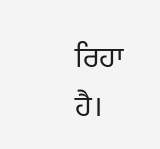ਰਿਹਾ ਹੈ।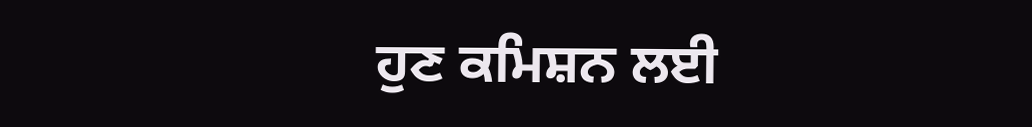ਹੁਣ ਕਮਿਸ਼ਨ ਲਈ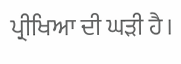ਪ੍ਰੀਖਿਆ ਦੀ ਘੜੀ ਹੈ।